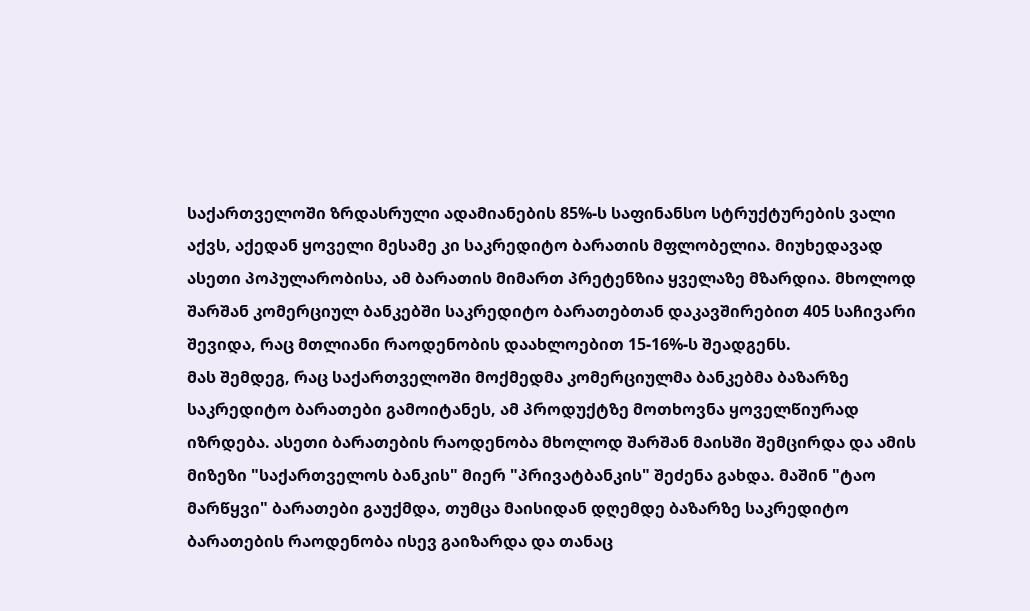საქართველოში ზრდასრული ადამიანების 85%-ს საფინანსო სტრუქტურების ვალი აქვს, აქედან ყოველი მესამე კი საკრედიტო ბარათის მფლობელია. მიუხედავად ასეთი პოპულარობისა, ამ ბარათის მიმართ პრეტენზია ყველაზე მზარდია. მხოლოდ შარშან კომერციულ ბანკებში საკრედიტო ბარათებთან დაკავშირებით 405 საჩივარი შევიდა, რაც მთლიანი რაოდენობის დაახლოებით 15-16%-ს შეადგენს.
მას შემდეგ, რაც საქართველოში მოქმედმა კომერციულმა ბანკებმა ბაზარზე საკრედიტო ბარათები გამოიტანეს, ამ პროდუქტზე მოთხოვნა ყოველწიურად იზრდება. ასეთი ბარათების რაოდენობა მხოლოდ შარშან მაისში შემცირდა და ამის მიზეზი "საქართველოს ბანკის" მიერ "პრივატბანკის" შეძენა გახდა. მაშინ "ტაო მარწყვი" ბარათები გაუქმდა, თუმცა მაისიდან დღემდე ბაზარზე საკრედიტო ბარათების რაოდენობა ისევ გაიზარდა და თანაც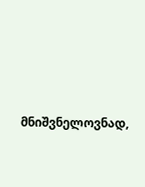მნიშვნელოვნად,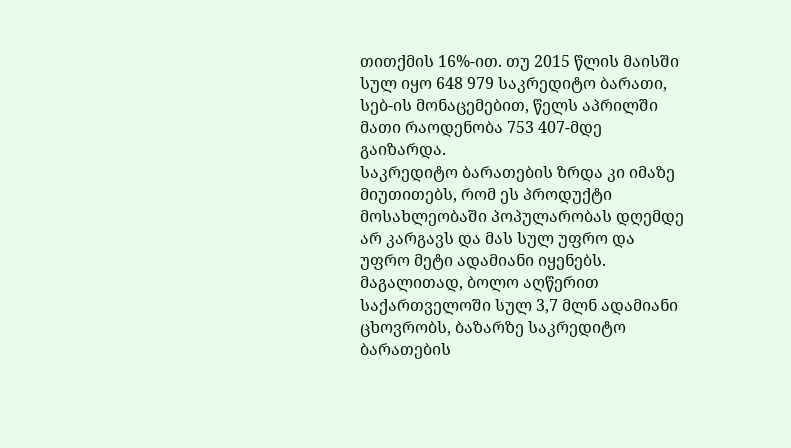თითქმის 16%-ით. თუ 2015 წლის მაისში სულ იყო 648 979 საკრედიტო ბარათი, სებ-ის მონაცემებით, წელს აპრილში მათი რაოდენობა 753 407-მდე გაიზარდა.
საკრედიტო ბარათების ზრდა კი იმაზე მიუთითებს, რომ ეს პროდუქტი მოსახლეობაში პოპულარობას დღემდე არ კარგავს და მას სულ უფრო და უფრო მეტი ადამიანი იყენებს. მაგალითად, ბოლო აღწერით საქართველოში სულ 3,7 მლნ ადამიანი ცხოვრობს, ბაზარზე საკრედიტო ბარათების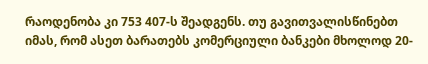რაოდენობა კი 753 407-ს შეადგენს. თუ გავითვალისწინებთ იმას, რომ ასეთ ბარათებს კომერციული ბანკები მხოლოდ 20-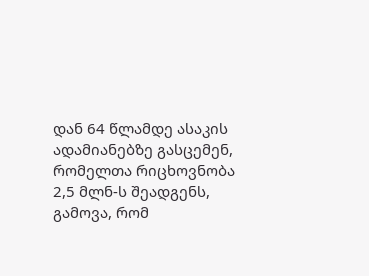დან 64 წლამდე ასაკის ადამიანებზე გასცემენ, რომელთა რიცხოვნობა 2,5 მლნ-ს შეადგენს, გამოვა, რომ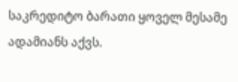საკრედიტო ბარათი ყოველ მესამე ადამიანს აქვს.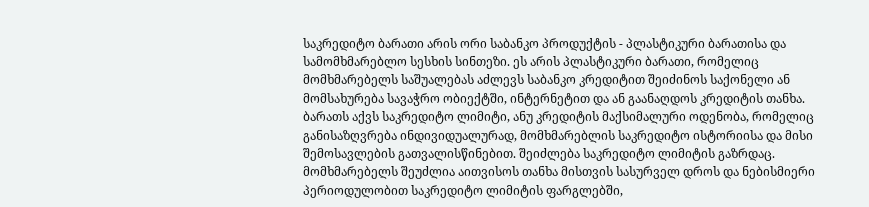საკრედიტო ბარათი არის ორი საბანკო პროდუქტის - პლასტიკური ბარათისა და სამომხმარებლო სესხის სინთეზი. ეს არის პლასტიკური ბარათი, რომელიც მომხმარებელს საშუალებას აძლევს საბანკო კრედიტით შეიძინოს საქონელი ან მომსახურება სავაჭრო ობიექტში, ინტერნეტით და ან გაანაღდოს კრედიტის თანხა. ბარათს აქვს საკრედიტო ლიმიტი, ანუ კრედიტის მაქსიმალური ოდენობა, რომელიც განისაზღვრება ინდივიდუალურად, მომხმარებლის საკრედიტო ისტორიისა და მისი შემოსავლების გათვალისწინებით. შეიძლება საკრედიტო ლიმიტის გაზრდაც. მომხმარებელს შეუძლია აითვისოს თანხა მისთვის სასურველ დროს და ნებისმიერი პერიოდულობით საკრედიტო ლიმიტის ფარგლებში,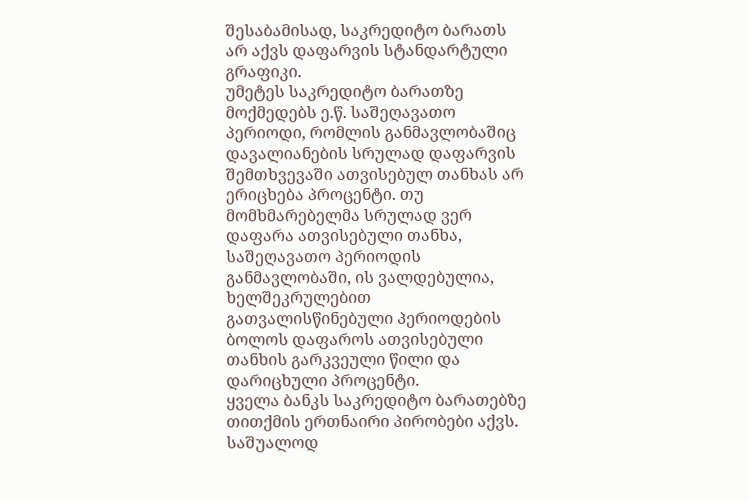შესაბამისად, საკრედიტო ბარათს არ აქვს დაფარვის სტანდარტული გრაფიკი.
უმეტეს საკრედიტო ბარათზე მოქმედებს ე.წ. საშეღავათო პერიოდი, რომლის განმავლობაშიც დავალიანების სრულად დაფარვის შემთხვევაში ათვისებულ თანხას არ ერიცხება პროცენტი. თუ მომხმარებელმა სრულად ვერ დაფარა ათვისებული თანხა, საშეღავათო პერიოდის განმავლობაში, ის ვალდებულია, ხელშეკრულებით გათვალისწინებული პერიოდების ბოლოს დაფაროს ათვისებული თანხის გარკვეული წილი და დარიცხული პროცენტი.
ყველა ბანკს საკრედიტო ბარათებზე თითქმის ერთნაირი პირობები აქვს. საშუალოდ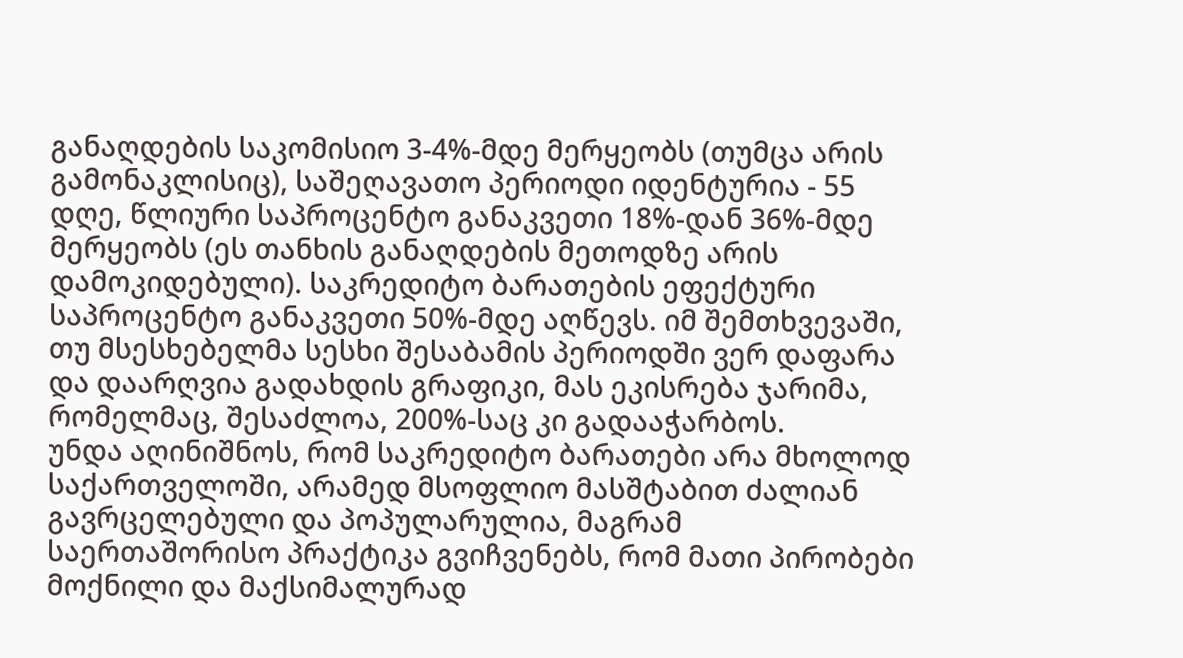განაღდების საკომისიო 3-4%-მდე მერყეობს (თუმცა არის გამონაკლისიც), საშეღავათო პერიოდი იდენტურია - 55 დღე, წლიური საპროცენტო განაკვეთი 18%-დან 36%-მდე მერყეობს (ეს თანხის განაღდების მეთოდზე არის დამოკიდებული). საკრედიტო ბარათების ეფექტური საპროცენტო განაკვეთი 50%-მდე აღწევს. იმ შემთხვევაში, თუ მსესხებელმა სესხი შესაბამის პერიოდში ვერ დაფარა და დაარღვია გადახდის გრაფიკი, მას ეკისრება ჯარიმა, რომელმაც, შესაძლოა, 200%-საც კი გადააჭარბოს.
უნდა აღინიშნოს, რომ საკრედიტო ბარათები არა მხოლოდ საქართველოში, არამედ მსოფლიო მასშტაბით ძალიან გავრცელებული და პოპულარულია, მაგრამ საერთაშორისო პრაქტიკა გვიჩვენებს, რომ მათი პირობები მოქნილი და მაქსიმალურად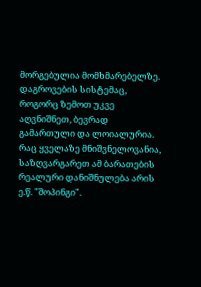მორგებულია მომხმარებელზე. დაგროვების სისტემაც, როგორც ზემოთ უკვე აღვნიშნეთ, ბევრად გამართული და ლოიალურია. რაც ყველაზე მნიშვნელოვანია, საზღვარგარეთ ამ ბარათების რეალური დანიშნულება არის ე.წ. "შოპინგი".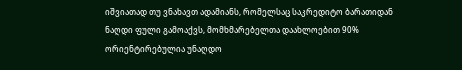იშვიათად თუ ვნახავთ ადამიანს, რომელსაც საკრედიტო ბარათიდან ნაღდი ფული გამოაქვს, მომხმარებელთა დაახლოებით 90% ორიენტირებულია უნაღდო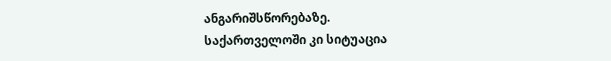ანგარიშსწორებაზე.
საქართველოში კი სიტუაცია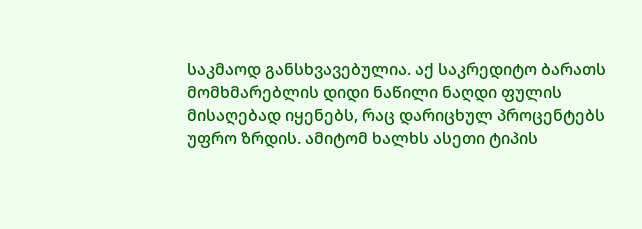საკმაოდ განსხვავებულია. აქ საკრედიტო ბარათს მომხმარებლის დიდი ნაწილი ნაღდი ფულის მისაღებად იყენებს, რაც დარიცხულ პროცენტებს უფრო ზრდის. ამიტომ ხალხს ასეთი ტიპის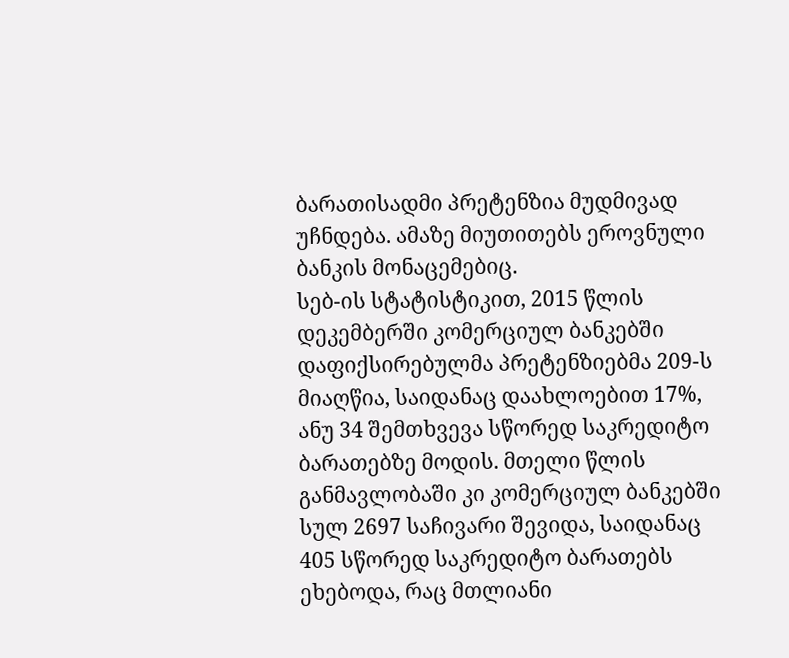ბარათისადმი პრეტენზია მუდმივად უჩნდება. ამაზე მიუთითებს ეროვნული ბანკის მონაცემებიც.
სებ-ის სტატისტიკით, 2015 წლის დეკემბერში კომერციულ ბანკებში დაფიქსირებულმა პრეტენზიებმა 209-ს მიაღწია, საიდანაც დაახლოებით 17%, ანუ 34 შემთხვევა სწორედ საკრედიტო ბარათებზე მოდის. მთელი წლის განმავლობაში კი კომერციულ ბანკებში სულ 2697 საჩივარი შევიდა, საიდანაც 405 სწორედ საკრედიტო ბარათებს ეხებოდა, რაც მთლიანი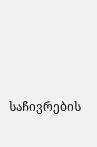საჩივრების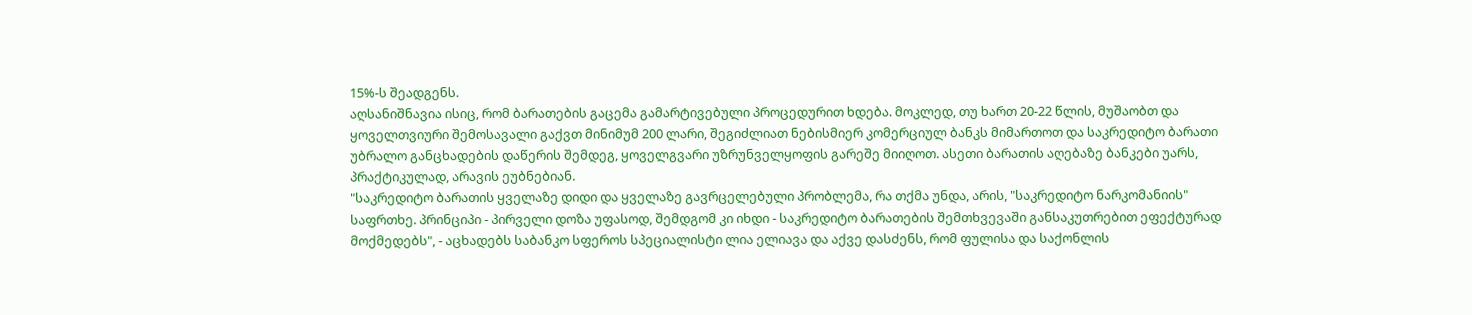15%-ს შეადგენს.
აღსანიშნავია ისიც, რომ ბარათების გაცემა გამარტივებული პროცედურით ხდება. მოკლედ, თუ ხართ 20-22 წლის, მუშაობთ და ყოველთვიური შემოსავალი გაქვთ მინიმუმ 200 ლარი, შეგიძლიათ ნებისმიერ კომერციულ ბანკს მიმართოთ და საკრედიტო ბარათი უბრალო განცხადების დაწერის შემდეგ, ყოველგვარი უზრუნველყოფის გარეშე მიიღოთ. ასეთი ბარათის აღებაზე ბანკები უარს, პრაქტიკულად, არავის ეუბნებიან.
"საკრედიტო ბარათის ყველაზე დიდი და ყველაზე გავრცელებული პრობლემა, რა თქმა უნდა, არის, "საკრედიტო ნარკომანიის" საფრთხე. პრინციპი - პირველი დოზა უფასოდ, შემდგომ კი იხდი - საკრედიტო ბარათების შემთხვევაში განსაკუთრებით ეფექტურად მოქმედებს", - აცხადებს საბანკო სფეროს სპეციალისტი ლია ელიავა და აქვე დასძენს, რომ ფულისა და საქონლის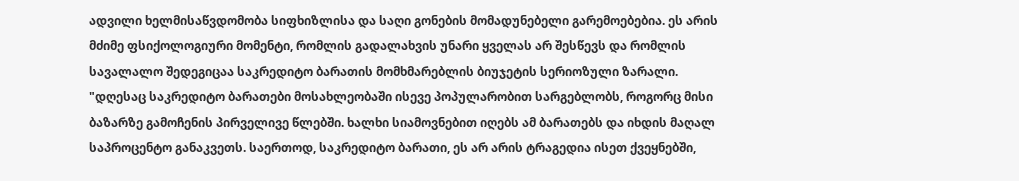ადვილი ხელმისაწვდომობა სიფხიზლისა და საღი გონების მომადუნებელი გარემოებებია. ეს არის მძიმე ფსიქოლოგიური მომენტი, რომლის გადალახვის უნარი ყველას არ შესწევს და რომლის სავალალო შედეგიცაა საკრედიტო ბარათის მომხმარებლის ბიუჯეტის სერიოზული ზარალი.
"დღესაც საკრედიტო ბარათები მოსახლეობაში ისევე პოპულარობით სარგებლობს, როგორც მისი ბაზარზე გამოჩენის პირველივე წლებში. ხალხი სიამოვნებით იღებს ამ ბარათებს და იხდის მაღალ საპროცენტო განაკვეთს. საერთოდ, საკრედიტო ბარათი, ეს არ არის ტრაგედია ისეთ ქვეყნებში,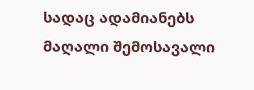სადაც ადამიანებს მაღალი შემოსავალი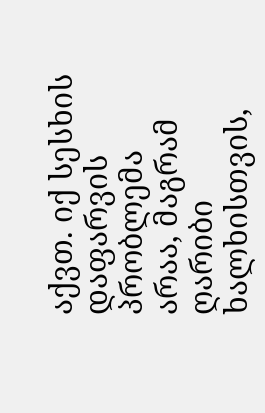აქვთ. იქ სესხის დაფარვის პრობლემა არაა, მაგრამ ღარიბი ხალხისთვის,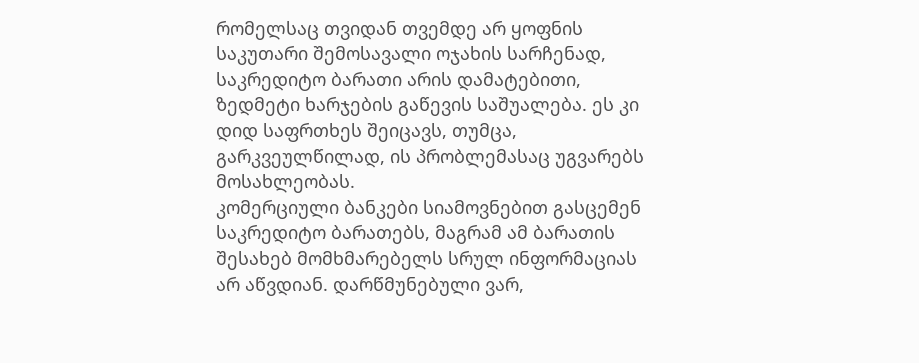რომელსაც თვიდან თვემდე არ ყოფნის საკუთარი შემოსავალი ოჯახის სარჩენად, საკრედიტო ბარათი არის დამატებითი, ზედმეტი ხარჯების გაწევის საშუალება. ეს კი დიდ საფრთხეს შეიცავს, თუმცა, გარკვეულწილად, ის პრობლემასაც უგვარებს მოსახლეობას.
კომერციული ბანკები სიამოვნებით გასცემენ საკრედიტო ბარათებს, მაგრამ ამ ბარათის შესახებ მომხმარებელს სრულ ინფორმაციას არ აწვდიან. დარწმუნებული ვარ,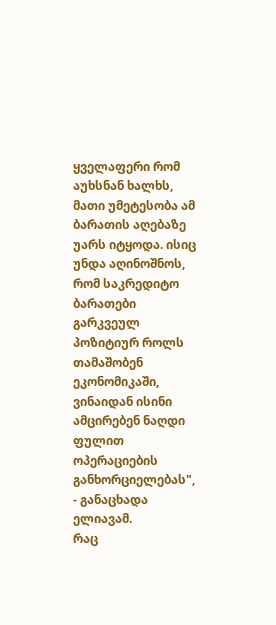ყველაფერი რომ აუხსნან ხალხს, მათი უმეტესობა ამ ბარათის აღებაზე უარს იტყოდა. ისიც უნდა აღინოშნოს, რომ საკრედიტო ბარათები გარკვეულ პოზიტიურ როლს თამაშობენ ეკონომიკაში, ვინაიდან ისინი ამცირებენ ნაღდი ფულით ოპერაციების განხორციელებას", - განაცხადა ელიავამ.
რაც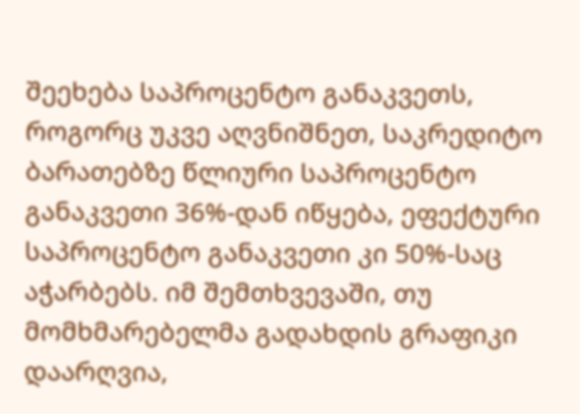შეეხება საპროცენტო განაკვეთს, როგორც უკვე აღვნიშნეთ, საკრედიტო ბარათებზე წლიური საპროცენტო განაკვეთი 36%-დან იწყება, ეფექტური საპროცენტო განაკვეთი კი 50%-საც აჭარბებს. იმ შემთხვევაში, თუ მომხმარებელმა გადახდის გრაფიკი დაარღვია,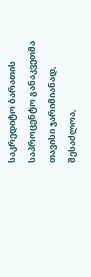საკრედიტო ბარათის საპროცენტო განაკვეთმა თავისი ჯარიმიანად, შესაძლოა,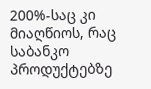200%-საც კი მიაღწიოს, რაც საბანკო პროდუქტებზე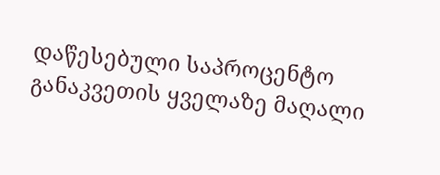დაწესებული საპროცენტო განაკვეთის ყველაზე მაღალი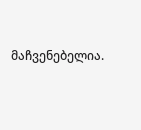მაჩვენებელია.